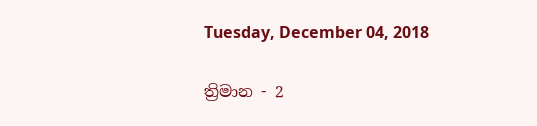Tuesday, December 04, 2018

ත්‍රිමාන - 2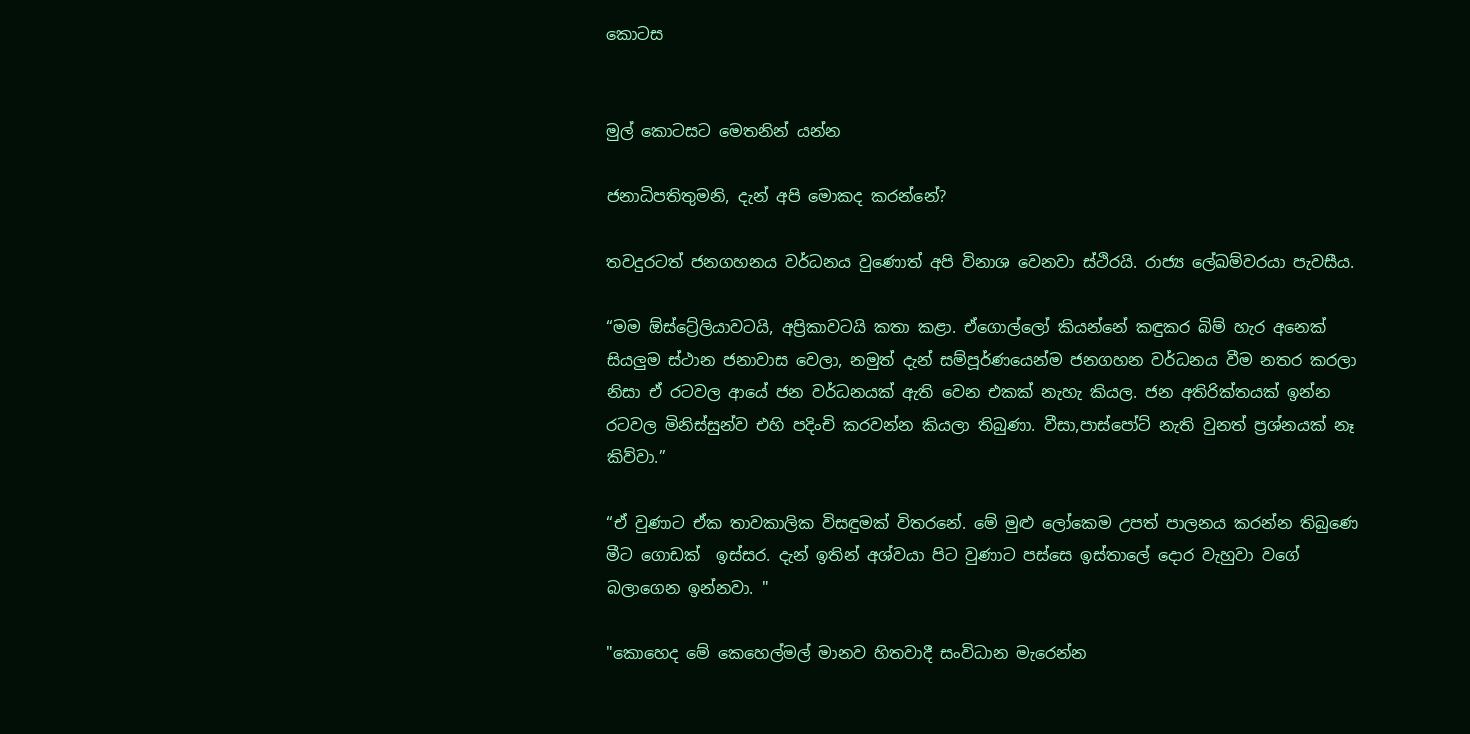කොටස


මුල් කොටසට මෙතනින් යන්න

ජනාධිපතිතුමනි, දැන් අපි මොකද කරන්නේ?

තවදුරටත් ජනගහනය වර්ධනය වුණොත් අපි විනාශ වෙනවා ස්ථිරයි. රාජ්‍ය ලේඛම්වරයා පැවසීය.

“මම ඕස්ට්‍රේලියාවටයි, අප්‍රිකාවටයි කතා කළා. ඒගොල්ලෝ කියන්නේ කඳුකර බිම් හැර අනෙක් සියලුම ස්ථාන ජනාවාස වෙලා, නමුත් දැන් සම්පූර්ණයෙන්ම ජනගහන වර්ධනය වීම නතර කරලා නිසා ඒ රටවල ආයේ ජන වර්ධනයක් ඇති වෙන එකක් නැහැ කියල. ජන අතිරික්තයක් ඉන්න රටවල මිනිස්සුන්ව එහි පදිංචි කරවන්න කියලා තිබුණා. වීසා,පාස්පෝට් නැති වුනත් ප්‍රශ්නයක් නෑ කිව්වා.”

“ඒ වුණාට ඒක තාවකාලික විසඳුමක් විතරනේ. මේ මුළු ලෝකෙම උපත් පාලනය කරන්න තිබුණෙ මීට ගොඩක්  ඉස්සර. දැන් ඉතින් අශ්වයා පිට වුණාට පස්සෙ ඉස්තාලේ දොර වැහුවා වගේ බලාගෙන ඉන්නවා. "

"කොහෙද මේ කෙහෙල්මල් මානව හිතවාදී සංවිධාන මැරෙන්න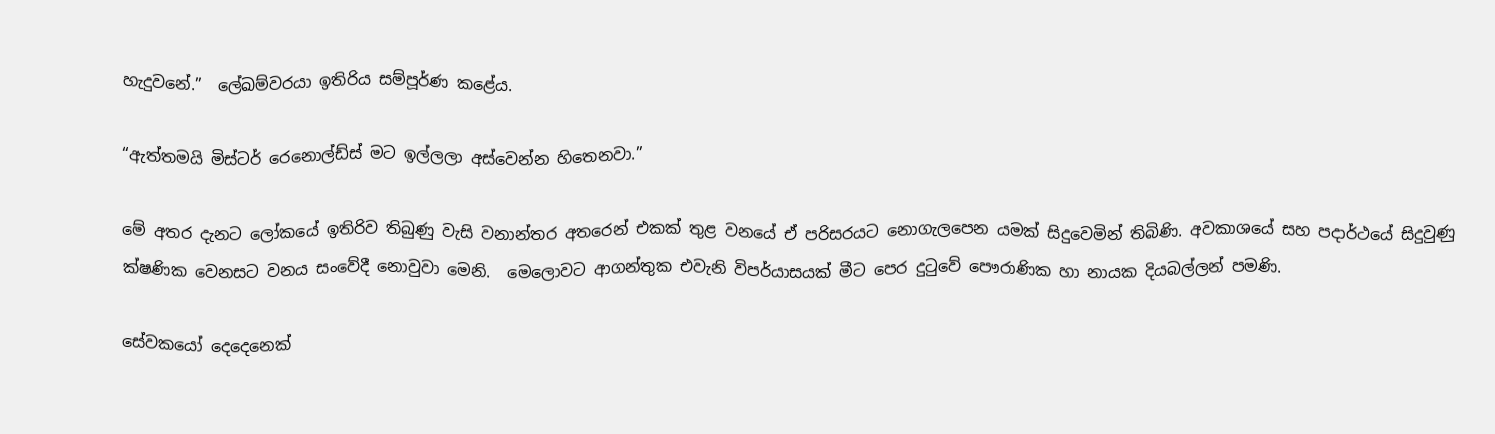හැදුවනේ.”  ලේඛම්වරයා ඉතිරිය සම්පූර්ණ කළේය.

“ඇත්තමයි මිස්ටර් රෙනොල්ඩ්ස් මට ඉල්ලලා අස්වෙන්න හිතෙනවා.”

මේ අතර දැනට ලෝකයේ ඉතිරිව තිබුණු වැසි වනාන්තර අතරෙන් එකක් තුළ වනයේ ඒ පරිසරයට නොගැලපෙන යමක් සිදුවෙමින් තිබිණි. අවකාශයේ සහ පදාර්ථයේ සිදුවුණු ක්ෂණික වෙනසට වනය සංවේදී නොවුවා මෙනි.  මෙලොවට ආගන්තුක එවැනි විපර්යාසයක් මීට පෙර දුටුවේ පෞරාණික හා නායක දියබල්ලන් පමණි.

සේවකයෝ දෙදෙනෙක්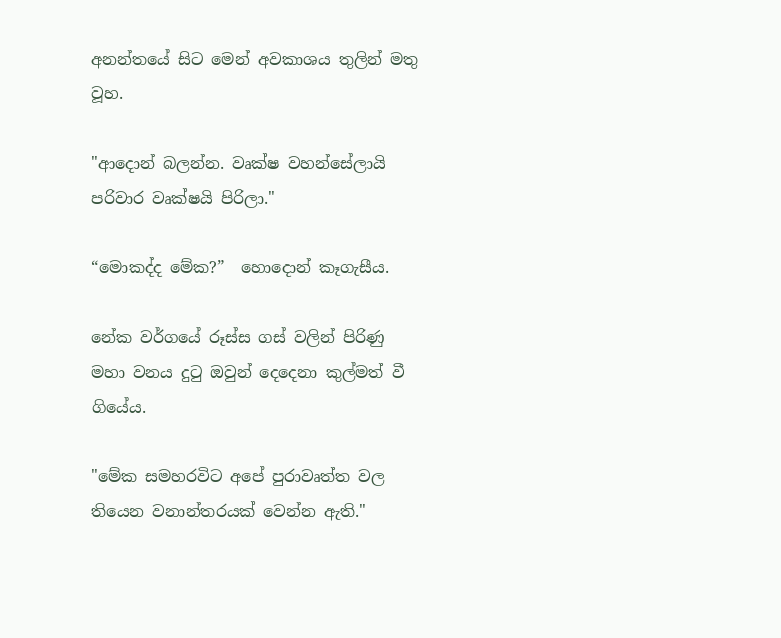අනන්තයේ සිට මෙන් අවකාශය තුලින් මතු වූහ.

"ආදොන් බලන්න. වෘක්ෂ වහන්සේලායි පරිවාර වෘක්ෂයි පිරිලා."

“මොකද්ද මේක?”  හොදොන් කෑගැසීය.

නේක වර්ගයේ රූස්ස ගස් වලින් පිරිණු මහා වනය දුටු ඔවුන් දෙදෙනා කුල්මත් වී ගියේය.

"මේක සමහරවිට අපේ පුරාවෘත්ත වල තියෙන වනාන්තරයක් වෙන්න ඇති."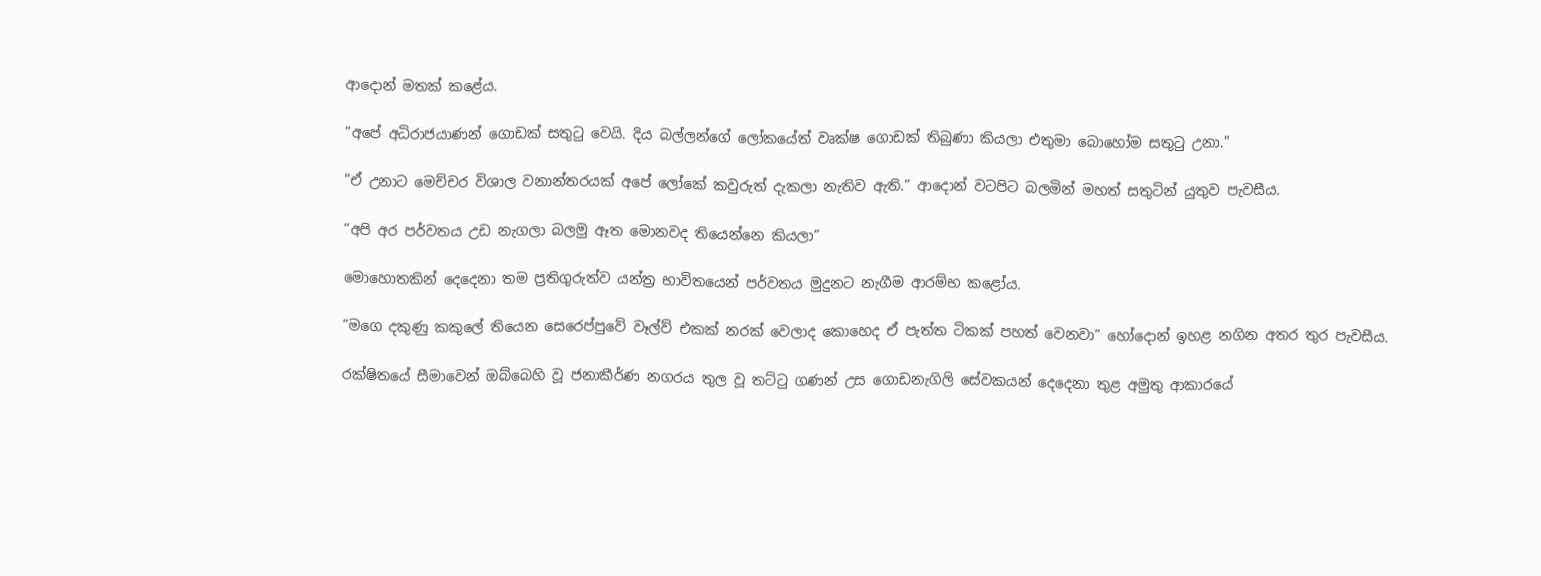ආදොන් මතක් කළේය.

“අපේ අධිරාජයාණන් ගොඩක් සතුටු වෙයි. දිය බල්ලන්ගේ ලෝකයේත් වෘක්ෂ ගොඩක් තිබුණා කියලා එතුමා බොහෝම සතුටු උනා."

"ඒ උනාට මෙච්චර විශාල වනාන්තරයක් අපේ ලෝකේ කවුරුත් දැකලා නැතිව ඇති.” ආදොන් වටපිට බලමින් මහත් සතුටින් යුතුව පැවසීය.

“අපි අර පර්වතය උඩ නැගලා බලමු ඈත මොනවද තියෙන්නෙ කියලා”

මොහොතකින් දෙදෙනා තම ප්‍රතිගුරුත්ව යන්ත්‍ර භාවිතයෙන් පර්වතය මුදුනට නැගීම ආරම්භ කළෝය.

“මගෙ දකුණු කකුලේ තියෙන සෙරෙප්පුවේ වෑල්ව් එකක් නරක් වෙලාද කොහෙද ඒ පැත්ත ටිකක් පහත් වෙනවා” හෝදොන් ඉහළ නගින අතර තුර පැවසීය.

රක්ෂිතයේ සීමාවෙන් ඔබ්බෙහි වූ ජනාකීර්ණ නගරය තුල වූ තට්ටු ගණන් උස ගොඩනැගිලි සේවකයන් දෙදෙනා තුළ අමුතු ආකාරයේ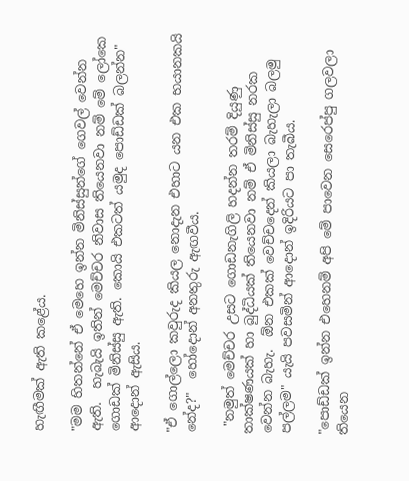හැඟීමක් ඇති කළේය.

"මම හිතන්නේ ඒ මෙහෙ ඉන්න මිනිස්සුන්ගේ ගෙවල් වෙන්න ඇති.  හැබැයි ඉතින් මෙච්චර නිවාස තියෙනවා නම් මේ ලෝකෙ ගොඩක් මිනිස්සු ඇති. කොයි එකටත් යමුද පොඩ්ඩක් බලන්න" ආදොන් ඇසිය.

"ඒ ගොල්ලො කවුරුද කියල නොදැන එහාට යන එක භයානකයි නේද?"  හෝදොන් අනතුරු ඇඟවීය.

 "නමුත් මෙච්චර උසට ගොඩනැගිලි හදන්න තරම් දියුණු තාක්ෂණයක් හා බුද්ධියක් තියෙනවා නම් ඒ මිනිස්සු නරක වෙන්න බැහැ.  ඕන එකක් වෙච්චදෙන් කියලා බැහැලා බලමු පල්ලම" යැයි පවසමින් ආදොන් ඉදිරියට පා තැබීය.

"පොඩ්ඩක් ඉන්න එහෙනම් අපි මේ පාවෙන සෙරෙප්පු ගලවලා තියෙන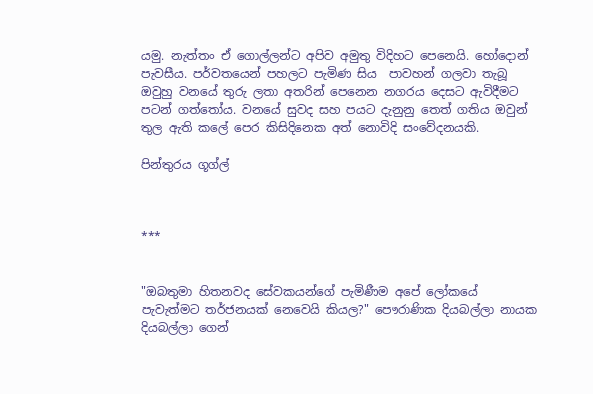යමු. නැත්තං ඒ ගොල්ලන්ට අපිව අමුතු විදිහට පෙනෙයි. හෝදොන් පැවසීය. පර්වතයෙන් පහලට පැමිණ සිය  පාවහන් ගලවා තැබූ ඔවුහු වනයේ තුරු ලතා අතරින් පෙනෙන නගරය දෙසට ඇවිදීමට පටන් ගත්තෝය. වනයේ සුවද සහ පයට දැනුනු තෙත් ගතිය ඔවුන් තුල ඇති කලේ පෙර කිසිදිනෙක අත් නොවිදි සංවේදනයකි.

පින්තුරය ගූග්ල්



***


"ඔබතුමා හිතනවද සේවකයන්ගේ පැමිණීම අපේ ලෝකයේ පැවැත්මට තර්ජනයක් නෙවෙයි කියල?" පෞරාණික දියබල්ලා නායක දියබල්ලා ගෙන්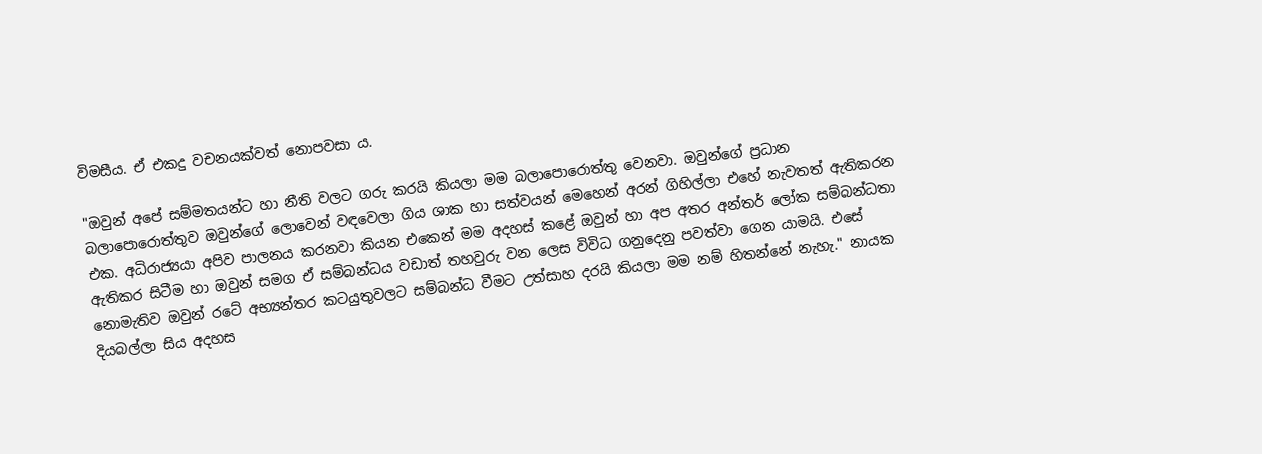විමසීය. ඒ එකදු වචනයක්වත් නොපවසා ය.

"ඔවුන් අපේ සම්මතයන්ට හා නීති වලට ගරු කරයි කියලා මම බලාපොරොත්තු වෙනවා. ඔවුන්ගේ ප්‍රධාන බලාපොරොත්තුව ඔවුන්ගේ ලොවෙන් වඳවෙලා ගිය ශාක හා සත්වයන් මෙහෙන් අරන් ගිහිල්ලා එහේ නැවතත් ඇතිකරන එක. අධිරාජ්‍යයා අපිව පාලනය කරනවා කියන එකෙන් මම අදහස් කළේ ඔවුන් හා අප අතර අන්තර් ලෝක සම්බන්ධතා ඇතිකර සිටීම හා ඔවුන් සමග ඒ සම්බන්ධය වඩාත් තහවුරු වන ලෙස විවිධ ගනුදෙනු පවත්වා ගෙන යාමයි. එසේ නොමැතිව ඔවුන් රටේ අභ්‍යන්තර කටයුතුවලට සම්බන්ධ වීමට උත්සාහ දරයි කියලා මම නම් හිතන්නේ නැහැ." නායක දියබල්ලා සිය අදහස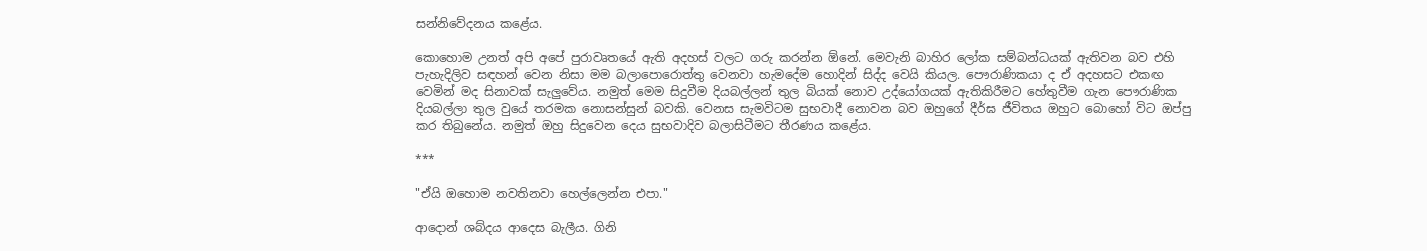සන්නිවේදනය කළේය.

කොහොම උනත් අපි අපේ පුරාවෘතයේ ඇති අදහස් වලට ගරු කරන්න ඕනේ. මෙවැනි බාහිර ලෝක සම්බන්ධයක් ඇතිවන බව එහි පැහැදිලිව සඳහන් වෙන නිසා මම බලාපොරොත්තු වෙනවා හැමදේම හොදින් සිද්ද වෙයි කියල. පෞරාණිකයා ද ඒ අදහසට එකඟ වෙමින් මද සිනාවක් සැලුවේය. නමුත් මෙම සිදුවීම දියබල්ලන් තුල බියක් නොව උද්යෝගයක් ඇතිකිරීමට හේතුවීම ගැන පෞරාණික දියබල්ලා තුල වුයේ තරමක නොසන්සුන් බවකි. වෙනස සැමවිටම සුභවාදී නොවන බව ඔහුගේ දීර්ඝ ජීවිතය ඔහුට බොහෝ විට ඔප්පු කර තිබුනේය. නමුත් ඔහු සිදුවෙන දෙය සුභවාදිව බලාසිටීමට තීරණය කළේය.

***

"ඒයි ඔහොම නවතිනවා හෙල්ලෙන්න එපා."

ආදොන් ශබ්දය ආදෙස බැලීය. ගිනි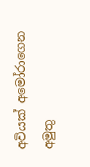අවියක් අමෝරාගෙන අමුතු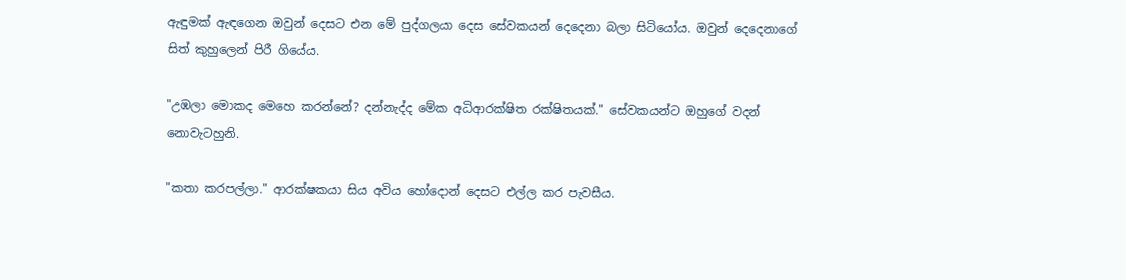ඇඳුමක් ඇඳගෙන ඔවුන් දෙසට එන මේ පුද්ගලයා දෙස සේවකයන් දෙදෙනා බලා සිටියෝය. ඔවුන් දෙදෙනාගේ සිත් කුහුලෙන් පිරී ගියේය.

"උඹලා මොකද මෙහෙ කරන්නේ? දන්නැද්ද මේක අධිආරක්ෂිත රක්ෂිතයක්." සේවකයන්ට ඔහුගේ වදන් නොවැටහුනි.

"කතා කරපල්ලා." ආරක්ෂකයා සිය අවිය හෝදොන් දෙසට එල්ල කර පැවසීය.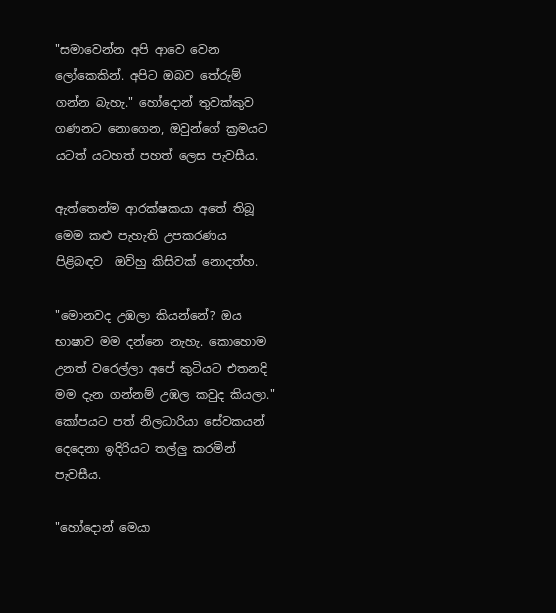"සමාවෙන්න අපි ආවෙ වෙන ලෝකෙකින්. අපිට ඔබව තේරුම් ගන්න බැහැ." හෝදොන් තුවක්කුව ගණනට නොගෙන, ඔවුන්ගේ ක්‍රමයට යටත් යටහත් පහත් ලෙස පැවසීය.

ඇත්තෙන්ම ආරක්ෂකයා අතේ තිබූ මෙම කළු පැහැති උපකරණය පිළිබඳව  ඔව්හු කිසිවක් නොදත්හ.

"මොනවද උඹලා කියන්නේ? ඔය භාෂාව මම දන්නෙ නැහැ. කොහොම උනත් වරෙල්ලා අපේ කුටියට එතනදි මම දැන ගන්නම් උඹල කවුද කියලා." කෝපයට පත් නිලධාරියා සේවකයන් දෙදෙනා ඉදිරියට තල්ලු කරමින් පැවසීය.

"හෝදොන් මෙයා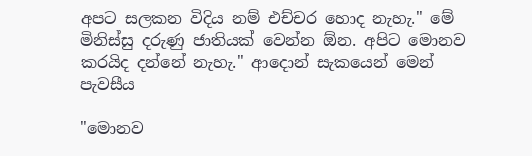අපට සලකන විදිය නම් එච්චර හොද නැහැ." මේ මිනිස්සු දරුණු ජාතියක් වෙන්න ඕන. අපිට මොනව කරයිද දන්නේ නැහැ." ආදොන් සැකයෙන් මෙන් පැවසීය

"මොනව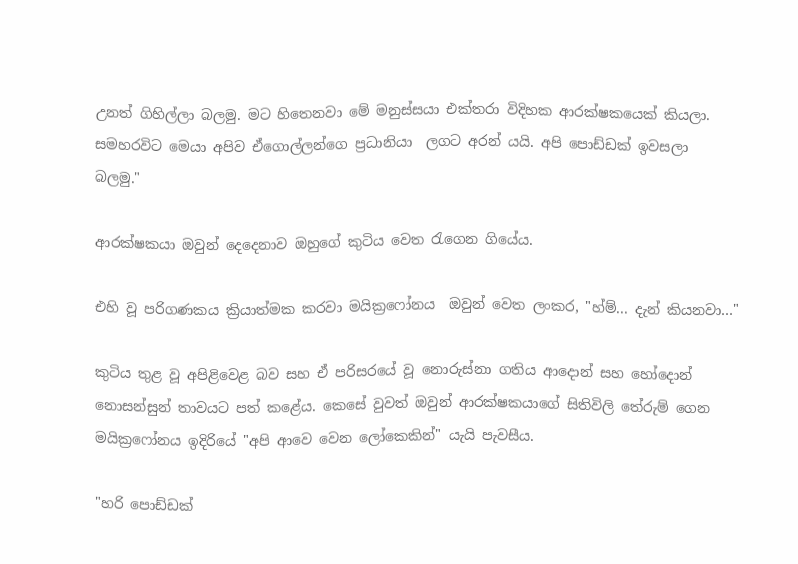උනත් ගිහිල්ලා බලමු. මට හිතෙනවා මේ මනුස්සයා එක්තරා විදිහක ආරක්ෂකයෙක් කියලා. සමහරවිට මෙයා අපිව ඒගොල්ලන්ගෙ ප්‍රධානියා  ලගට අරන් යයි. අපි පොඩ්ඩක් ඉවසලා බලමු."

ආරක්ෂකයා ඔවුන් දෙදෙනාව ඔහුගේ කුටිය වෙත රැගෙන ගියේය.

එහි වූ පරිගණකය ක්‍රියාත්මක කරවා මයික්‍රෆෝනය  ඔවුන් වෙත ලංකර, "හ්ම්... දැන් කියනවා…"

කුටිය තුළ වූ අපිළිවෙළ බව සහ ඒ පරිසරයේ වූ නොරුස්නා ගතිය ආදොන් සහ හෝදොන් නොසන්සුන් තාවයට පත් කළේය. කෙසේ වුවත් ඔවුන් ආරක්ෂකයාගේ සිතිවිලි තේරුම් ගෙන මයික්‍රෆෝනය ඉදිරියේ "අපි ආවෙ වෙන ලෝකෙකින්" යැයි පැවසීය.

"හරි පොඩ්ඩක්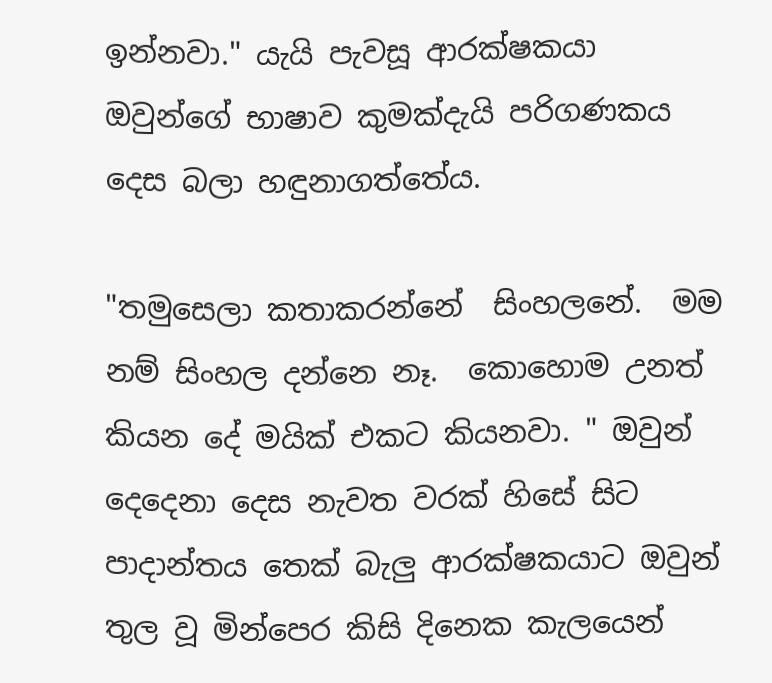ඉන්නවා." යැයි පැවසූ ආරක්ෂකයා ඔවුන්ගේ භාෂාව කුමක්දැයි පරිගණකය දෙස බලා හඳුනාගත්තේය.

"තමුසෙලා කතාකරන්නේ  සිංහලනේ.  මම නම් සිංහල දන්නෙ නෑ.  කොහොම උනත් කියන දේ මයික් එකට කියනවා. " ඔවුන් දෙදෙනා දෙස නැවත වරක් හිසේ සිට පාදාන්තය තෙක් බැලු ආරක්ෂකයාට ඔවුන් තුල වූ මින්පෙර කිසි දිනෙක කැලයෙන්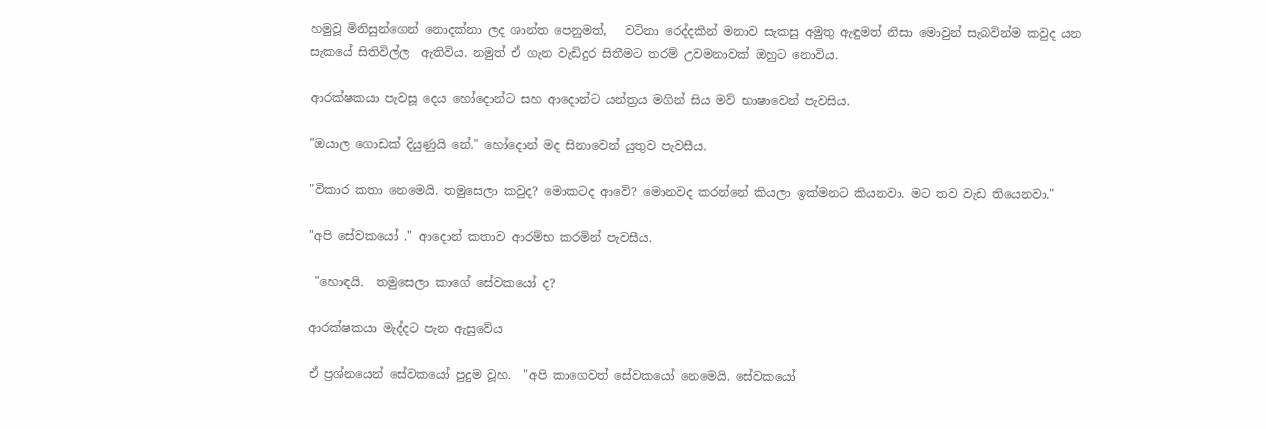හමුවූ මිනිසුන්ගෙන් නොදක්නා ලද ශාන්ත පෙනුමත්,   වටිනා රෙද්දකින් මනාව සැකසු අමුතු ඇඳුමත් නිසා මොවුන් සැබවින්ම කවුද යන සැකයේ සිතිවිල්ල  ඇතිවිය. නමුත් ඒ ගැන වැඩිදුර සිතීමට තරම් උවමනාවක් ඔහුට නොවිය.

ආරක්ෂකයා පැවසූ දෙය හෝදොන්ට සහ ආදොන්ට යන්ත්‍රය මගින් සිය මව් භාෂාවෙන් පැවසිය.

"ඔයාල ගොඩක් දියුණුයි නේ." හෝදොන් මද සිනාවෙන් යුතුව පැවසීය.

"විකාර කතා නෙමෙයි. තමුසෙලා කවුද? මොකටද ආවේ? මොනවද කරන්නේ කියලා ඉක්මනට කියනවා. මට තව වැඩ තියෙනවා."

"අපි සේවකයෝ ." ආදොන් කතාව ආරම්භ කරමින් පැවසීය.

 "හොඳයි.  තමුසෙලා කාගේ සේවකයෝ ද?

ආරක්ෂකයා මැද්දට පැන ඇසුවේය

ඒ ප්‍රශ්නයෙන් සේවකයෝ පුදුම වූහ.  "අපි කාගෙවත් සේවකයෝ නෙමෙයි. සේවකයෝ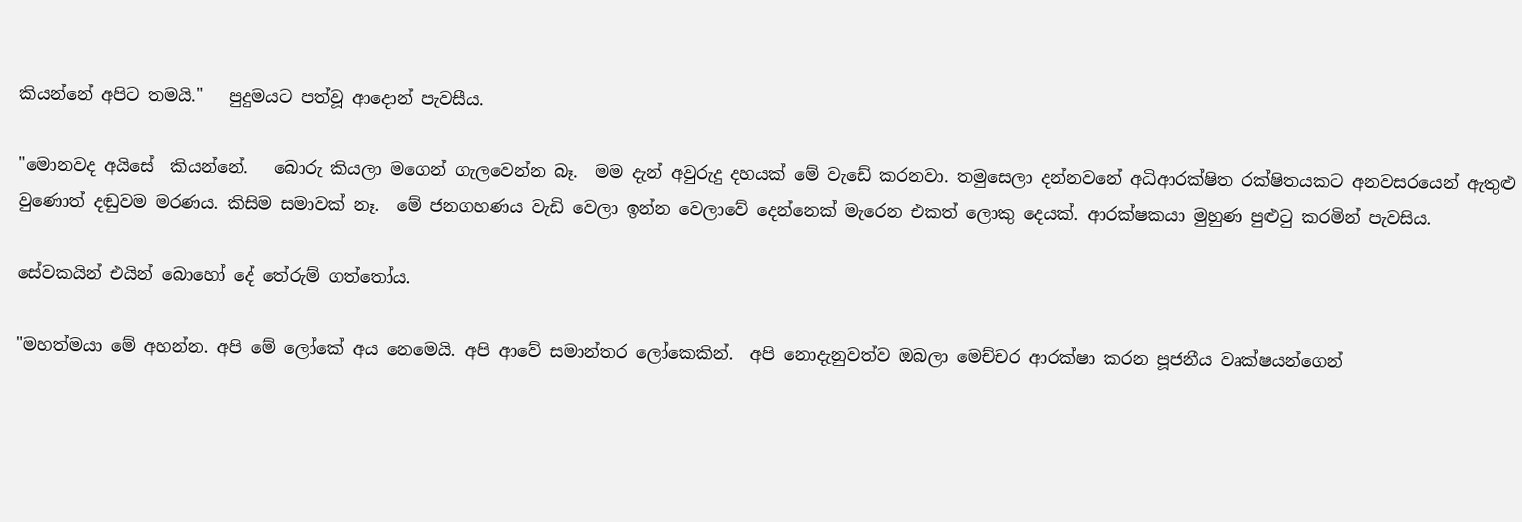කියන්නේ අපිට තමයි."   පුදුමයට පත්වූ ආදොන් පැවසීය.

"මොනවද අයිසේ  කියන්නේ.   බොරු කියලා මගෙන් ගැලවෙන්න බෑ.  මම දැන් අවුරුදු දහයක් මේ වැඩේ කරනවා. තමුසෙලා දන්නවනේ අධිආරක්ෂිත රක්ෂිතයකට අනවසරයෙන් ඇතුළු වුණොත් දඬුවම මරණය. කිසිම සමාවක් නෑ.  මේ ජනගහණය වැඩි වෙලා ඉන්න වෙලාවේ දෙන්නෙක් මැරෙන එකත් ලොකු දෙයක්. ආරක්ෂකයා මුහුණ පුළුටු කරමින් පැවසිය.

සේවකයින් එයින් බොහෝ දේ තේරුම් ගත්තෝය.

"මහත්මයා මේ අහන්න. අපි මේ ලෝකේ අය නෙමෙයි. අපි ආවේ සමාන්තර ලෝකෙකින්.  අපි නොදැනුවත්ව ඔබලා මෙච්චර ආරක්ෂා කරන පූජනීය වෘක්ෂයන්ගෙන්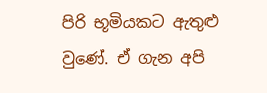පිරි භූමියකට ඇතුළු වුණේ. ඒ ගැන අපි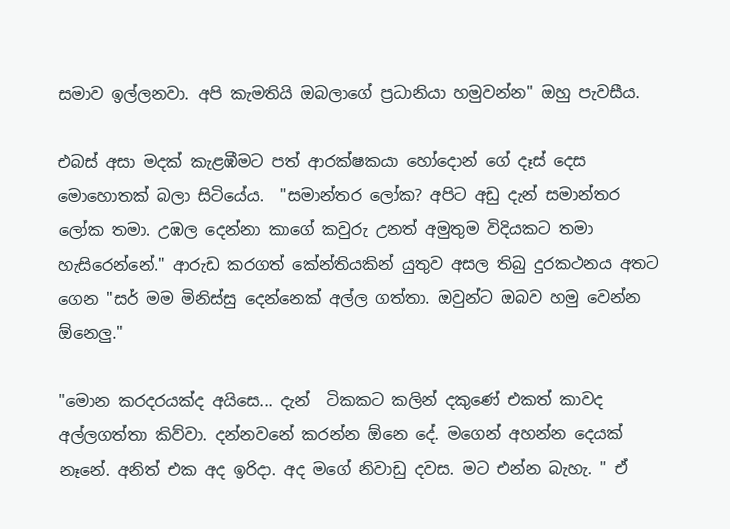සමාව ඉල්ලනවා. අපි කැමතියි ඔබලාගේ ප්‍රධානියා හමුවන්න" ඔහු පැවසීය.

එබස් අසා මදක් කැළඹීමට පත් ආරක්ෂකයා හෝදොන් ගේ දෑස් දෙස මොහොතක් බලා සිටියේය.  "සමාන්තර ලෝක? අපිට අඩු දැන් සමාන්තර ලෝක තමා. උඹල දෙන්නා කාගේ කවුරු උනත් අමුතුම විදියකට තමා හැසිරෙන්නේ." ආරුඩ කරගත් කේන්තියකින් යුතුව අසල තිබු දුරකථනය අතට ගෙන "සර් මම මිනිස්සු දෙන්නෙක් අල්ල ගත්තා. ඔවුන්ට ඔබව හමු වෙන්න ඕනෙලු."

"මොන කරදරයක්ද අයිසෙ... දැන්  ටිකකට කලින් දකුණේ එකත් කාවද අල්ලගත්තා කිව්වා. දන්නවනේ කරන්න ඕනෙ දේ. මගෙන් අහන්න දෙයක් නෑනේ. අනිත් එක අද ඉරිදා. අද මගේ නිවාඩු දවස. මට එන්න බැහැ. " ඒ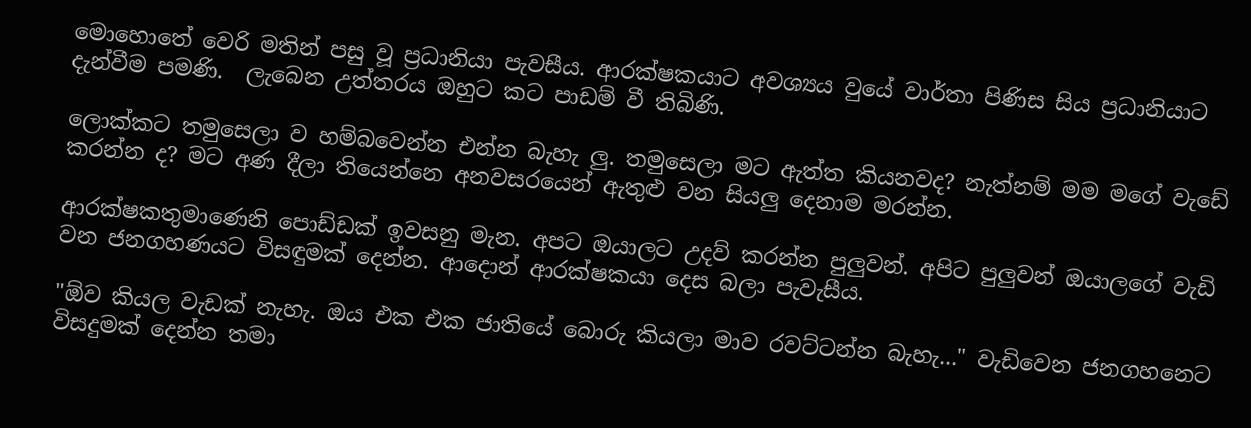මොහොතේ වෙරි මතින් පසු වූ ප්‍රධානියා පැවසීය. ආරක්ෂකයාට අවශ්‍යය වුයේ වාර්තා පිණිස සිය ප්‍රධානියාට දැන්වීම පමණි.  ලැබෙන උත්තරය ඔහුට කට පාඩම් වී තිබිණි.

ලොක්කට තමුසෙලා ව හම්බවෙන්න එන්න බැහැ ලු. තමුසෙලා මට ඇත්ත කියනවද? නැත්නම් මම මගේ වැඩේ කරන්න ද? මට අණ දීලා තියෙන්නෙ අනවසරයෙන් ඇතුළු වන සියලු දෙනාම මරන්න.

ආරක්ෂකතුමාණෙනි පොඩ්ඩක් ඉවසනු මැන. අපට ඔයාලට උදව් කරන්න පුලුවන්. අපිට පුලුවන් ඔයාලගේ වැඩි වන ජනගහණයට විසඳුමක් දෙන්න. ආදොන් ආරක්ෂකයා දෙස බලා පැවැසීය.

"ඕව කියල වැඩක් නැහැ. ඔය එක එක ජාතියේ බොරු කියලා මාව රවට්ටන්න බැහැ..." වැඩිවෙන ජනගහනෙට විසදුමක් දෙන්න තමා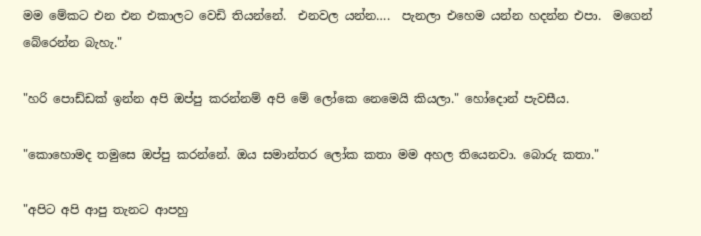මම මේකට එන එන එකාලට වෙඩි තියන්නේ.  එනවල යන්න….  පැනලා එහෙම යන්න හදන්න එපා.  මගෙන් බේරෙන්න බැහැ."

"හරි පොඩ්ඩක් ඉන්න අපි ඔප්පු කරන්නම් අපි මේ ලෝකෙ නෙමෙයි කියලා." හෝදොන් පැවසීය.

"කොහොමද තමුසෙ ඔප්පු කරන්නේ. ඔය සමාන්තර ලෝක කතා මම අහල තියෙනවා. බොරු කතා."

"අපිට අපි ආපු තැනට ආපහු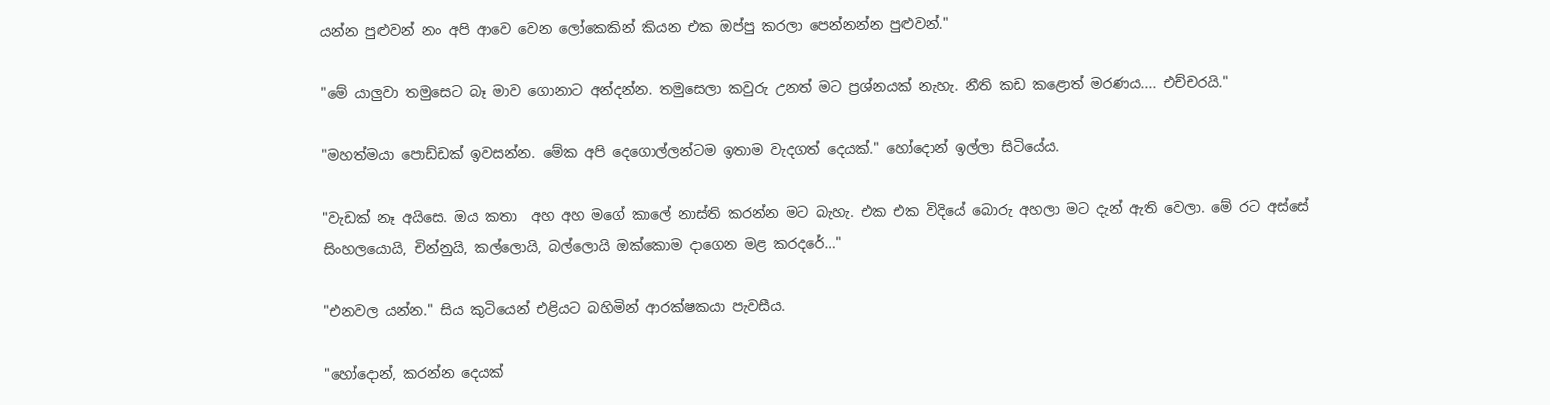යන්න පුළුවන් නං අපි ආවෙ වෙන ලෝකෙකින් කියන එක ඔප්පු කරලා පෙන්නන්න පුළුවන්."

"මේ යාලුවා තමුසෙට බෑ මාව ගොනාට අන්දන්න. තමුසෙලා කවුරු උනත් මට ප්‍රශ්නයක් නැහැ. නීති කඩ කළොත් මරණය.... එච්චරයි."

"මහත්මයා පොඩ්ඩක් ඉවසන්න. මේක අපි දෙගොල්ලන්ටම ඉතාම වැදගත් දෙයක්." හෝදොන් ඉල්ලා සිටියේය.

"වැඩක් නෑ අයිසෙ. ඔය කතා  අහ අහ මගේ කාලේ නාස්ති කරන්න මට බැහැ. එක එක විදියේ බොරු අහලා මට දැන් ඇති වෙලා. මේ රට අස්සේ සිංහලයොයි, චින්නුයි, කල්ලොයි, බල්ලොයි ඔක්කොම දාගෙන මළ කරදරේ…"

"එනවල යන්න." සිය කුටියෙන් එළියට බහිමින් ආරක්ෂකයා පැවසීය.

"හෝදොන්, කරන්න දෙයක්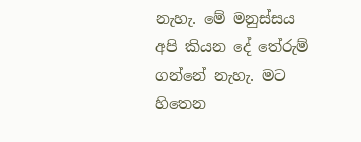නැහැ. මේ මනුස්සය අපි කියන දේ තේරුම් ගන්නේ නැහැ. මට හිතෙන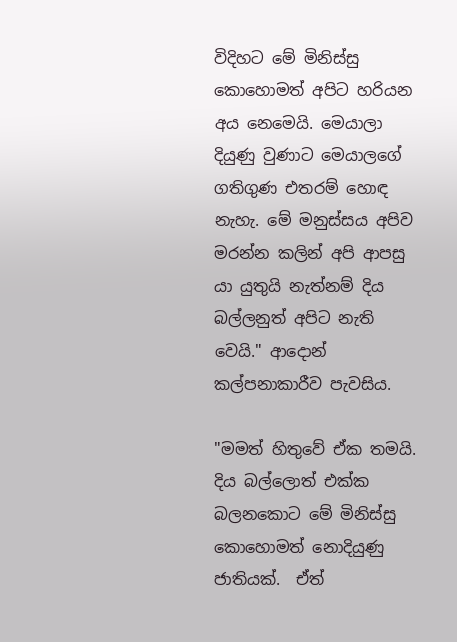විදිහට මේ මිනිස්සු කොහොමත් අපිට හරියන අය නෙමෙයි. මෙයාලා දියුණු වුණාට මෙයාලගේ ගතිගුණ එතරම් හොඳ නැහැ. මේ මනුස්සය අපිව මරන්න කලින් අපි ආපසු යා යුතුයි නැත්නම් දිය බල්ලනුත් අපිට නැති වෙයි." ආදොන් කල්පනාකාරීව පැවසිය.

"මමත් හිතුවේ ඒක තමයි. දිය බල්ලොත් එක්ක බලනකොට මේ මිනිස්සු කොහොමත් නොදියුණු ජාතියක්.  ඒත්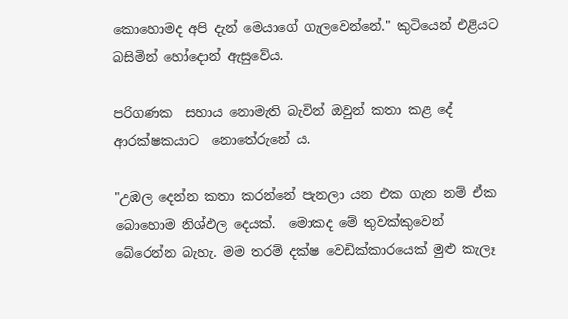කොහොමද අපි දැන් මෙයාගේ ගැලවෙන්නේ." කුටියෙන් එළියට බසිමින් හෝදොන් ඇසුවේය.

පරිගණක  සහාය නොමැති බැවින් ඔවුන් කතා කළ දේ ආරක්ෂකයාට  නොතේරුනේ ය.

"උඹල දෙන්න කතා කරන්නේ පැනලා යන එක ගැන නම් ඒක බොහොම නිශ්ඵල දෙයක්.  මොකද මේ තුවක්කුවෙන් බේරෙන්න බැහැ. මම තරම් දක්ෂ වෙඩික්කාරයෙක් මුළු කැලෑ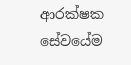ආරක්ෂක සේවයේම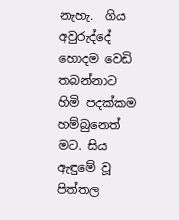නැහැ.  ගිය අවුරුද්දේ හොදම වෙඩි තබන්නාට හිමි පදක්කම හම්බුනෙත් මට. සිය ඇඳුමේ වූ පිත්තල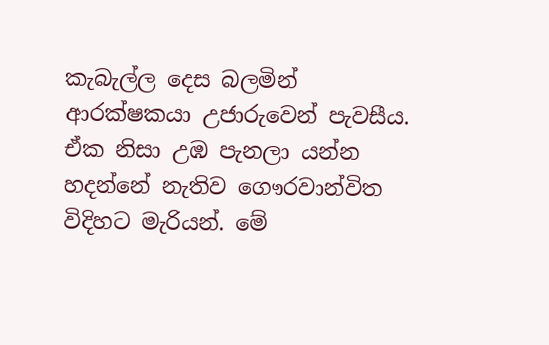කැබැල්ල දෙස බලමින් ආරක්ෂකයා උජාරුවෙන් පැවසීය.  ඒක නිසා උඹ පැනලා යන්න හදන්නේ නැතිව ගෞරවාන්විත විදිහට මැරියන්. මේ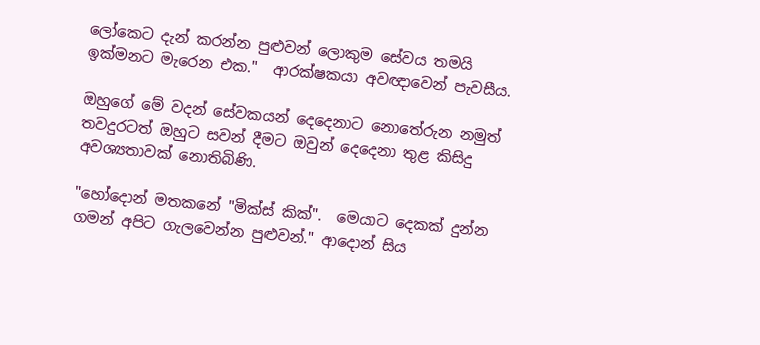ලෝකෙට දැන් කරන්න පුළුවන් ලොකුම සේවය තමයි ඉක්මනට මැරෙන එක."  ආරක්ෂකයා අවඥාවෙන් පැවසීය.

ඔහුගේ මේ වදන් සේවකයන් දෙදෙනාට නොතේරුන නමුත් තවදුරටත් ඔහුට සවන් දීමට ඔවුන් දෙදෙනා තුළ කිසිදු අවශ්‍යතාවක් නොතිබිණි.

"හෝදොන් මතකනේ "මික්ස් කික්".  මෙයාට දෙකක් දුන්න ගමන් අපිට ගැලවෙන්න පුළුවන්." ආදොන් සිය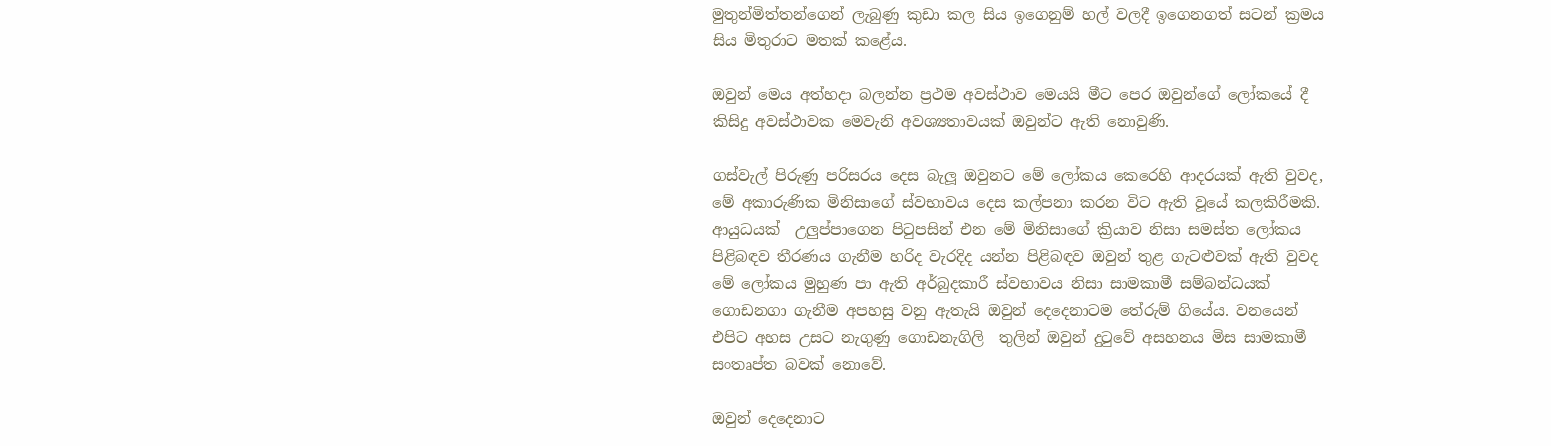මුතුන්මිත්තන්ගෙන් ලැබුණු කුඩා කල සිය ඉගෙනුම් හල් වලදී ඉගෙනගත් සටන් ක්‍රමය සිය මිතුරාට මතක් කළේය.

ඔවුන් මෙය අත්හදා බලන්න ප්‍රථම අවස්ථාව මෙයයි මීට පෙර ඔවුන්ගේ ලෝකයේ දී කිසිදු අවස්ථාවක මෙවැනි අවශ්‍යතාවයක් ඔවුන්ට ඇති නොවුණි.

ගස්වැල් පිරුණු පරිසරය දෙස බැලූ ඔවුනට මේ ලෝකය කෙරෙහි ආදරයක් ඇති වුවද, මේ අකාරුණික මිනිසාගේ ස්වභාවය දෙස කල්පනා කරන විට ඇති වූයේ කලකිරීමකි. ආයුධයක්  උලුප්පාගෙන පිටුපසින් එන මේ මිනිසාගේ ක්‍රියාව නිසා සමස්ත ලෝකය පිළිබඳව තීරණය ගැනීම හරිද වැරදිද යන්න පිළිබඳව ඔවුන් තුළ ගැටළුවක් ඇති වුවද මේ ලෝකය මුහුණ පා ඇති අර්බුදකාරී ස්වභාවය නිසා සාමකාමී සම්බන්ධයක් ගොඩනගා ගැනීම අපහසු වනු ඇතැයි ඔවුන් දෙදෙනාටම තේරුම් ගියේය. වනයෙන් එපිට අහස උසට නැගුණු ගොඩනැගිලි  තුලින් ඔවුන් දුටුවේ අසහනය මිස සාමකාමී සංතෘප්ත බවක් නොවේ.

ඔවුන් දෙදෙනාට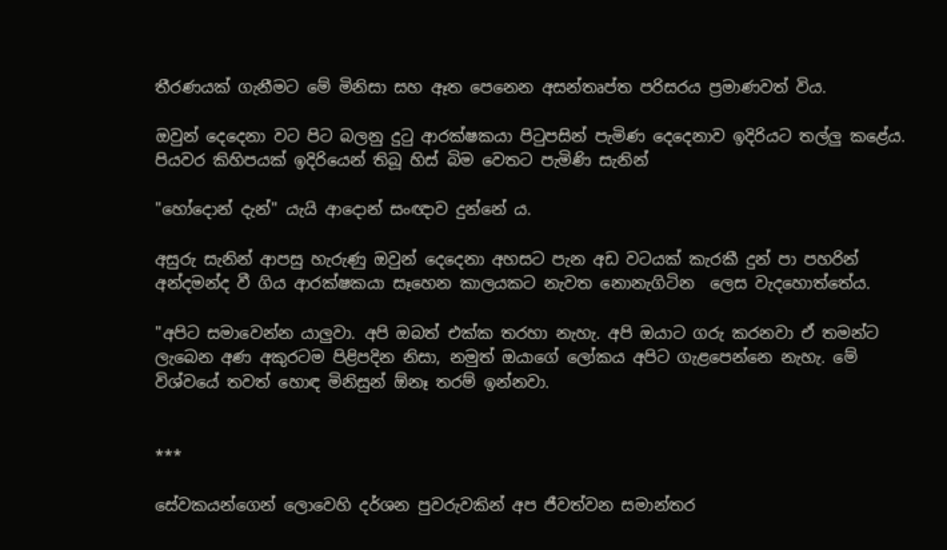තීරණයක් ගැනීමට මේ මිනිසා සහ ඈත පෙනෙන අසන්තෘප්ත පරිසරය ප්‍රමාණවත් විය.

ඔවුන් දෙදෙනා වට පිට බලනු දුටු ආරක්ෂකයා පිටුපසින් පැමිණ දෙදෙනාව ඉදිරියට තල්ලු කළේය.  පියවර කිහිපයක් ඉදිරියෙන් තිබූ හිස් බිම වෙතට පැමිණි සැනින්

"හෝදොන් දැන්" යැයි ආදොන් සංඥාව දුන්නේ ය.

අසුරු සැනින් ආපසු හැරුණු ඔවුන් දෙදෙනා අහසට පැන අඩ වටයක් කැරකී දුන් පා පහරින් අන්දමන්ද වී ගිය ආරක්ෂකයා සෑහෙන කාලයකට නැවත නොනැගිටින  ලෙස වැදහොත්තේය.

"අපිට සමාවෙන්න යාලුවා. අපි ඔබත් එක්ක තරහා නැහැ. අපි ඔයාට ගරු කරනවා ඒ තමන්ට ලැබෙන අණ අකුරටම පිළිපදින නිසා, නමුත් ඔයාගේ ලෝකය අපිට ගැළපෙන්නෙ නැහැ. මේ විශ්වයේ තවත් හොඳ මිනිසුන් ඕනෑ තරම් ඉන්නවා.


***

සේවකයන්ගෙන් ලොවෙහි දර්ශන පුවරුවකින් අප ජීවත්වන සමාන්තර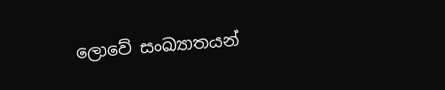ලොවේ සංඛ්‍යාතයන්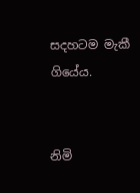සදහටම මැකී ගියේය.


නිමි